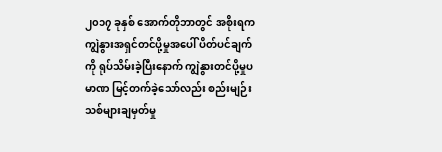၂၀၁၇ ခုနှစ် အောက်တိုဘာတွင် အစိုးရက ကျွဲနွားအရှင်တင်ပို့မှုအပေါ် ပိတ်ပင်ချက်ကို ရုပ်သိမ်းခဲ့ပြီးနောက် ကျွဲနွားတင်ပို့မှုပမာဏ မြင့်တက်ခဲ့သော်လည်း စည်းမျဉ်းသစ်များချမှတ်မှု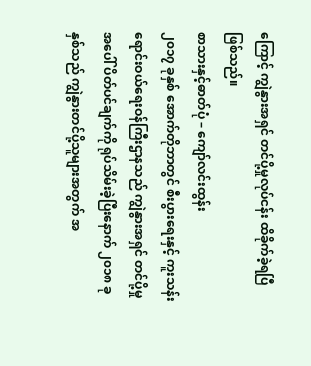ကြောင့် ကျွဲနွားအရှင် တင်ပို့မှုလုပ်ငန်း ထိခိုက်ခဲ့ရပြီဖြစ်သည်။
စာသားနှင့်ဓာတ်ပုံ – ကျော်လင်းထွန်း
၂၀၁၇ ခုနှစ် အောက်တိုဘာတွင် စီးပွားရေးနှင့် ကူးသန်းရောင်းဝယ်ရေးဝန်ကြီးဌာနသည် ကျွဲနွားအရှင် တင်ပို့မှုအပေါ် ပိတ်ပင်ချက်ကို ရုပ်သိမ်းခဲ့ပြီးနောက် ၂၀၁၈ ခုနှစ်သည် ကျွဲနွားတင်ပို့သူများအတွက် အ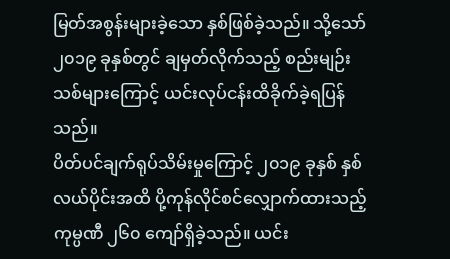မြတ်အစွန်းများခဲ့သော နှစ်ဖြစ်ခဲ့သည်။ သို့သော် ၂၀၁၉ ခုနှစ်တွင် ချမှတ်လိုက်သည့် စည်းမျဉ်းသစ်များကြောင့် ယင်းလုပ်ငန်းထိခိုက်ခဲ့ရပြန်သည်။
ပိတ်ပင်ချက်ရုပ်သိမ်းမှုကြောင့် ၂၀၁၉ ခုနှစ် နှစ်လယ်ပိုင်းအထိ ပို့ကုန်လိုင်စင်လျှောက်ထားသည့် ကုမ္ပဏီ ၂၆၀ ကျော်ရှိခဲ့သည်။ ယင်း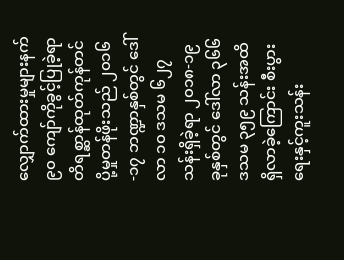လျှောက်ထားမှုများနက် ၉၀ ကျော်ကိုခွင့်ပြုခဲ့ရာ တိရစ္ဆာန်ထုတ်ကုန်တင်ပို့မှုတန်ဖိုးသည် ၂၀၁၆-၁၇ ဘဏ္ဍာနှစ်တွင် ဒေါ်လာ ၁၀ ဒသမ ၆၂၇ သန်းရှိခဲ့ရာ ၂၀၁၈-၁၉ ခုနှစ်တွင် ဒေါ်လာ ၃၆၆ ဒသမ ၃၅၉ သန်းအထိရှိလာခဲ့ကြောင်း စီးပွားရေးနှင့်ကူးသန်း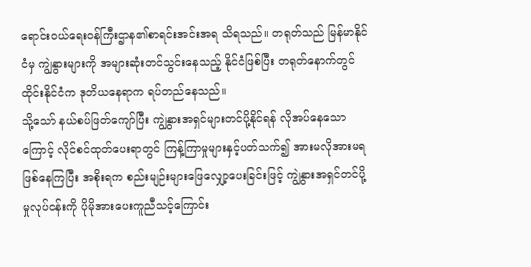ရောင်းဝယ်ရေးဝန်ကြီးဌာန၏စာရင်းအင်းအရ သိရသည်။ တရုတ်သည် မြန်မာနိုင်ငံမှ ကျွဲနွားများကို အများဆုံးတင်သွင်းနေသည့် နိုင်ငံဖြစ်ပြီး တရုတ်နောက်တွင် ထိုင်းနိုင်ငံက ဒုတိယနေရာက ရပ်တည်နေသည်။
သို့သော် နယ်စပ်ဖြတ်ကျော်ပြီး ကျွဲနွားအရှင်များတင်ပို့နိုင်ရန် လိုအပ်နေသောကြောင့် လိုင်စင်ထုတ်ပေးရာတွင် ကြန့်ကြာမှုများနှင့်ပတ်သက်၍ အားမလိုအားမရဖြစ်နေကြပြီး အစိုးရက စည်းမျဉ်းများဖြေလျှော့ပေးခြင်းဖြင့် ကျွဲနွားအရှင်တင်ပို့မှုလုပ်ငန်းကို ပိုမိုအားပေးကူညီသင့်ကြောင်း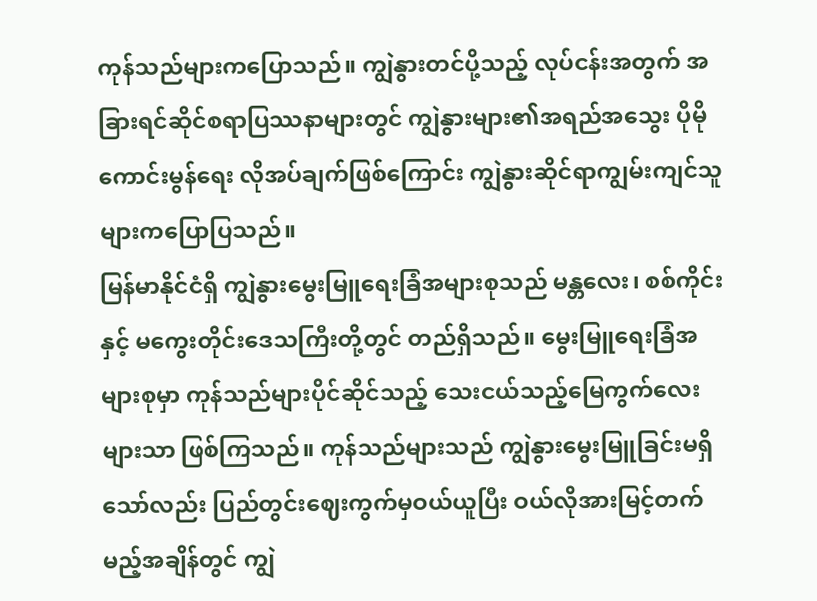ကုန်သည်များကပြောသည်။ ကျွဲနွားတင်ပို့သည့် လုပ်ငန်းအတွက် အခြားရင်ဆိုင်စရာပြဿနာများတွင် ကျွဲနွားများ၏အရည်အသွေး ပိုမိုကောင်းမွန်ရေး လိုအပ်ချက်ဖြစ်ကြောင်း ကျွဲနွားဆိုင်ရာကျွမ်းကျင်သူများကပြောပြသည်။
မြန်မာနိုင်ငံရှိ ကျွဲနွားမွေးမြူရေးခြံအများစုသည် မန္တလေး၊ စစ်ကိုင်းနှင့် မကွေးတိုင်းဒေသကြီးတို့တွင် တည်ရှိသည်။ မွေးမြူရေးခြံအများစုမှာ ကုန်သည်များပိုင်ဆိုင်သည့် သေးငယ်သည့်မြေကွက်လေးများသာ ဖြစ်ကြသည်။ ကုန်သည်များသည် ကျွဲနွားမွေးမြူခြင်းမရှိသော်လည်း ပြည်တွင်းဈေးကွက်မှဝယ်ယူပြီး ဝယ်လိုအားမြင့်တက်မည့်အချိန်တွင် ကျွဲ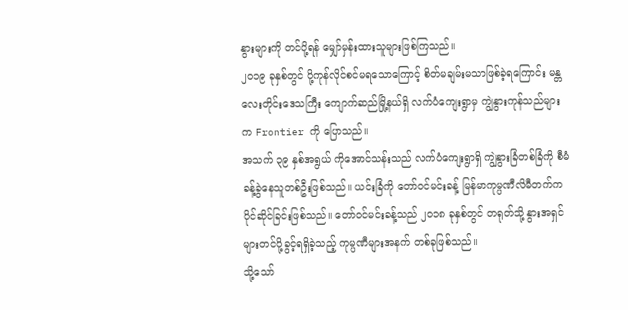နွားများကို တင်ပို့ရန် မျှော်မှန်းထားသူများဖြစ်ကြသည်။
၂၀၁၉ ခုနှစ်တွင် ပို့ကုန်လိုင်စင်မရသောကြောင့် စိတ်မချမ်းမသာဖြစ်ခဲ့ရကြောင်း မန္တလေးတိုင်းဒေသကြီး ကျောက်ဆည်မြို့နယ်ရှိ လက်ပံကျေးရွာမှ ကျွဲနွားကုန်သည်များက Frontier ကို ပြောသည်။
အသက် ၃၉ နှစ်အရွယ် ကိုအောင်သန်းသည် လက်ပံကျေးရွာရှိ ကျွဲနွားခြံတစ်ခြံကို စီမံခန့်ခွဲနေသူတစ်ဦးဖြစ်သည်။ ယင်းခြံကို တော်ဝင်မင်းခန့် မြန်မာကုမ္ပဏီလိမီတက်က ပိုင်ဆိုင်ခြင်းဖြစ်သည်။ တော်ဝင်မင်းခန့်သည် ၂၀၁၈ ခုနှစ်တွင် တရုတ်သို့ နွားအရှင်များတင်ပို့ခွင့်ရရှိခဲ့သည့် ကုမ္ပဏီများအနက် တစ်ခုဖြစ်သည်။
သို့သော်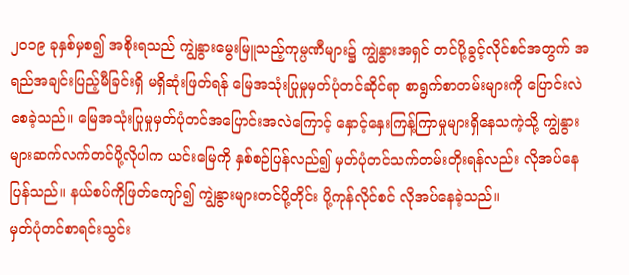၂၀၁၉ ခုနှစ်မှစ၍ အစိုးရသည် ကျွဲနွားမွေးမြူသည့်ကုမ္ပဏီများ၌ ကျွဲနွားအရှင် တင်ပို့ခွင့်လိုင်စင်အတွက် အရည်အချင်းပြည့်မီခြင်းရှိ မရှိဆုံးဖြတ်ရန် မြေအသုံးပြုမှုမှတ်ပုံတင်ဆိုင်ရာ စာရွက်စာတမ်းများကို ပြောင်းလဲစေခဲ့သည်။ မြေအသုံးပြုမှုမှတ်ပုံတင်အပြောင်းအလဲကြောင့် နှောင့်နှေးကြန့်ကြာမှုများရှိနေသကဲ့သို့ ကျွဲနွားများဆက်လက်တင်ပို့လိုပါက ယင်းမြေကို နှစ်စဉ်ပြန်လည်၍ မှတ်ပုံတင်သက်တမ်းတိုးရန်လည်း လိုအပ်နေပြန်သည်။ နယ်စပ်ကိုဖြတ်ကျော်၍ ကျွဲနွားများတင်ပို့တိုင်း ပို့ကုန်လိုင်စင် လိုအပ်နေခဲ့သည်။
မှတ်ပုံတင်စာရင်းသွင်း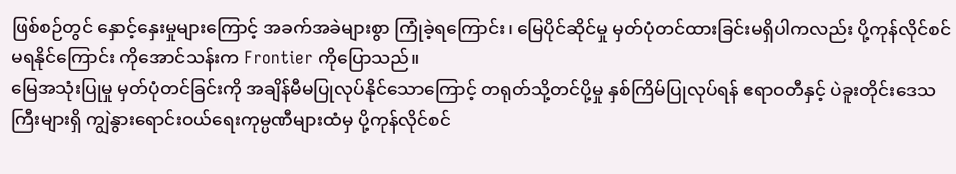ဖြစ်စဉ်တွင် နှောင့်နှေးမှုများကြောင့် အခက်အခဲများစွာ ကြုံခဲ့ရကြောင်း၊ မြေပိုင်ဆိုင်မှု မှတ်ပုံတင်ထားခြင်းမရှိပါကလည်း ပို့ကုန်လိုင်စင်မရနိုင်ကြောင်း ကိုအောင်သန်းက Frontier ကိုပြောသည်။
မြေအသုံးပြုမှု မှတ်ပုံတင်ခြင်းကို အချိန်မီမပြုလုပ်နိုင်သောကြောင့် တရုတ်သို့တင်ပို့မှု နှစ်ကြိမ်ပြုလုပ်ရန် ဧရာဝတီနှင့် ပဲခူးတိုင်းဒေသကြီးများရှိ ကျွဲနွားရောင်းဝယ်ရေးကုမ္ပဏီများထံမှ ပို့ကုန်လိုင်စင်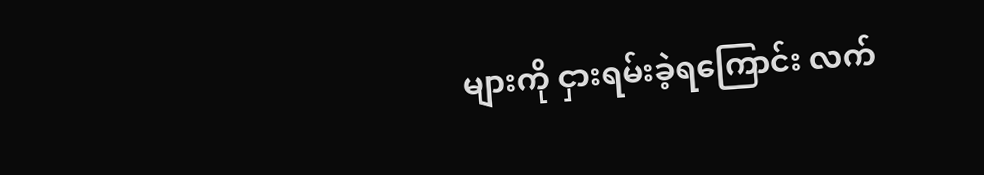များကို ငှားရမ်းခဲ့ရကြောင်း လက်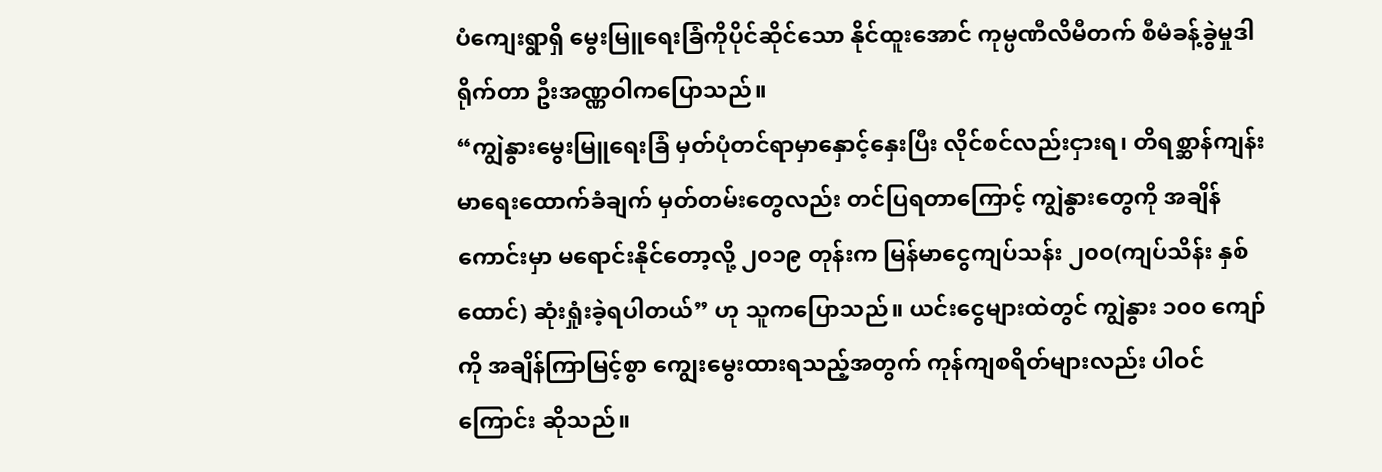ပံကျေးရွာရှိ မွေးမြူရေးခြံကိုပိုင်ဆိုင်သော နိုင်ထူးအောင် ကုမ္ပဏီလိမီတက် စီမံခန့်ခွဲမှုဒါရိုက်တာ ဦးအဏ္ဏဝါကပြောသည်။
“ကျွဲနွားမွေးမြူရေးခြံ မှတ်ပုံတင်ရာမှာနှောင့်နှေးပြီး လိုင်စင်လည်းငှားရ၊ တိရစ္ဆာန်ကျန်းမာရေးထောက်ခံချက် မှတ်တမ်းတွေလည်း တင်ပြရတာကြောင့် ကျွဲနွားတွေကို အချိန်ကောင်းမှာ မရောင်းနိုင်တော့လို့ ၂၀၁၉ တုန်းက မြန်မာငွေကျပ်သန်း ၂၀၀(ကျပ်သိန်း နှစ်ထောင်) ဆုံးရှုံးခဲ့ရပါတယ်” ဟု သူကပြောသည်။ ယင်းငွေများထဲတွင် ကျွဲနွား ၁၀၀ ကျော်ကို အချိန်ကြာမြင့်စွာ ကျွေးမွေးထားရသည့်အတွက် ကုန်ကျစရိတ်များလည်း ပါဝင်ကြောင်း ဆိုသည်။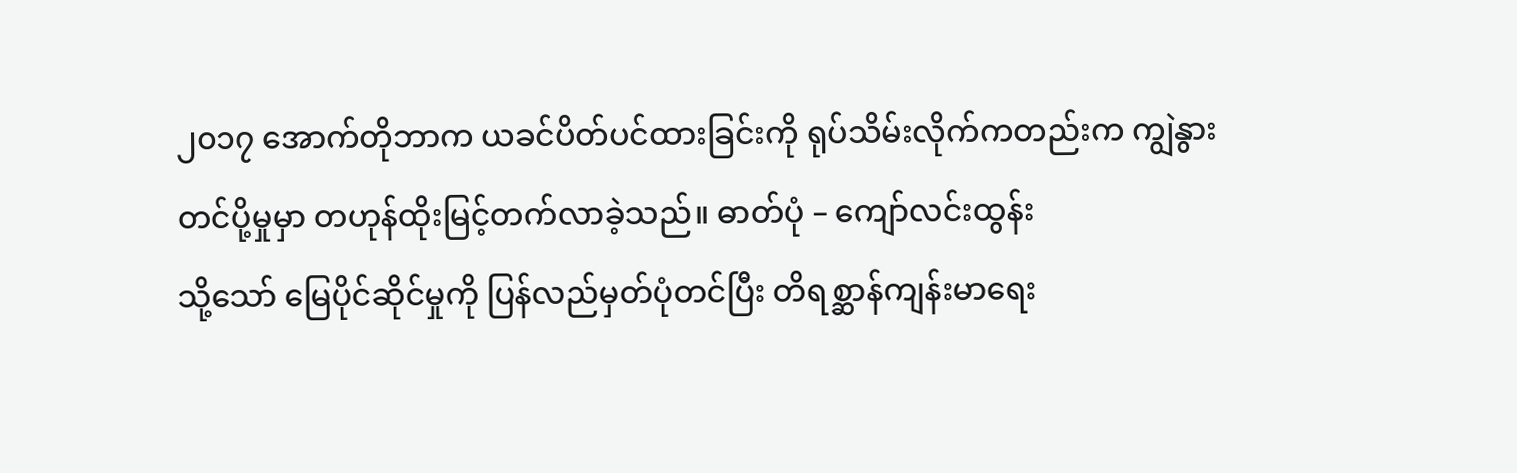၂၀၁၇ အောက်တိုဘာက ယခင်ပိတ်ပင်ထားခြင်းကို ရုပ်သိမ်းလိုက်ကတည်းက ကျွဲနွားတင်ပို့မှုမှာ တဟုန်ထိုးမြင့်တက်လာခဲ့သည်။ ဓာတ်ပုံ – ကျော်လင်းထွန်း
သို့သော် မြေပိုင်ဆိုင်မှုကို ပြန်လည်မှတ်ပုံတင်ပြီး တိရစ္ဆာန်ကျန်းမာရေး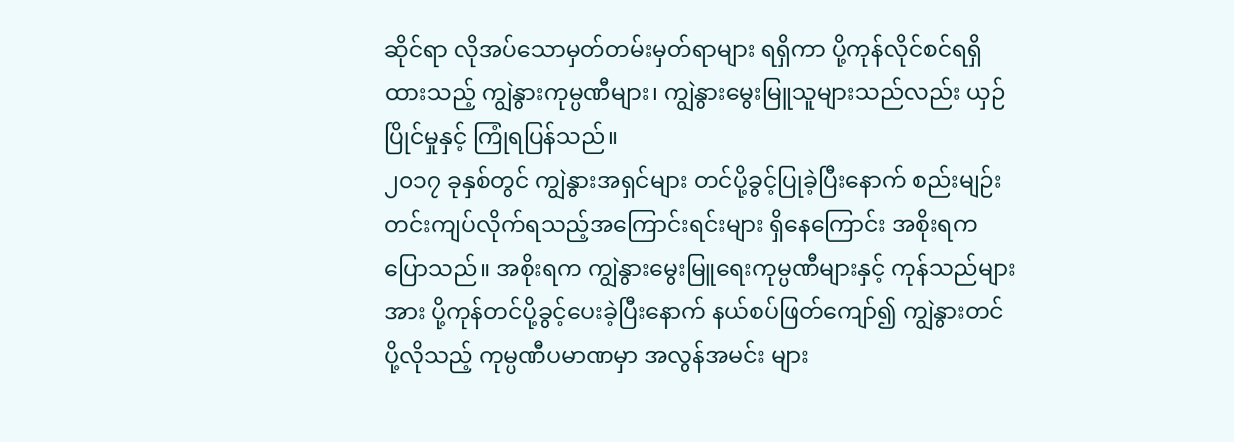ဆိုင်ရာ လိုအပ်သောမှတ်တမ်းမှတ်ရာများ ရရှိကာ ပို့ကုန်လိုင်စင်ရရှိထားသည့် ကျွဲနွားကုမ္ပဏီများ၊ ကျွဲနွားမွေးမြူသူများသည်လည်း ယှဉ်ပြိုင်မှုနှင့် ကြုံရပြန်သည်။
၂၀၁၇ ခုနှစ်တွင် ကျွဲနွားအရှင်များ တင်ပို့ခွင့်ပြုခဲ့ပြီးနောက် စည်းမျဉ်းတင်းကျပ်လိုက်ရသည့်အကြောင်းရင်းများ ရှိနေကြောင်း အစိုးရကပြောသည်။ အစိုးရက ကျွဲနွားမွေးမြူရေးကုမ္ပဏီများနှင့် ကုန်သည်များအား ပို့ကုန်တင်ပို့ခွင့်ပေးခဲ့ပြီးနောက် နယ်စပ်ဖြတ်ကျော်၍ ကျွဲနွားတင်ပို့လိုသည့် ကုမ္ပဏီပမာဏမှာ အလွန်အမင်း များ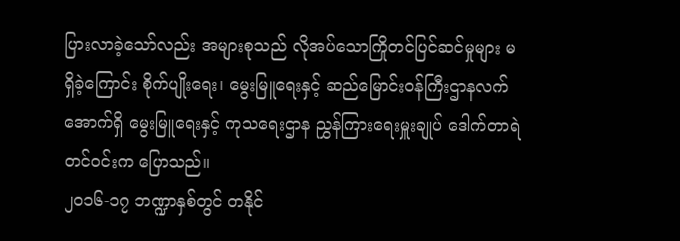ပြားလာခဲ့သော်လည်း အများစုသည် လိုအပ်သောကြိုတင်ပြင်ဆင်မှုများ မရှိခဲ့ကြောင်း စိုက်ပျိုးရေး၊ မွေးမြူရေးနှင့် ဆည်မြောင်းဝန်ကြီးဌာနလက်အောက်ရှိ မွေးမြူရေးနှင့် ကုသရေးဌာန ညွှန်ကြားရေးမှူးချုပ် ဒေါက်တာရဲတင်ဝင်းက ပြောသည်။
၂၀၁၆-၁၇ ဘဏ္ဍာနှစ်တွင် တနိုင်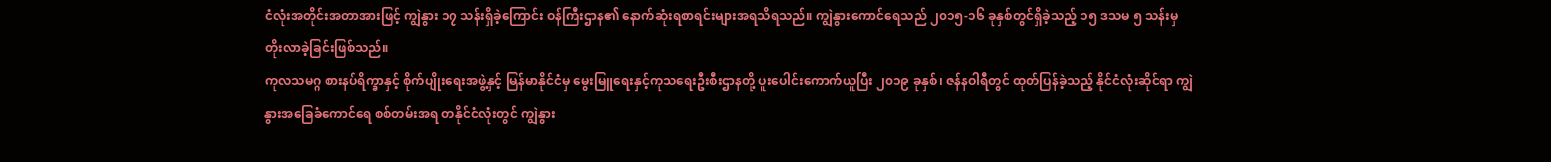ငံလုံးအတိုင်းအတာအားဖြင့် ကျွဲနွား ၁၇ သန်းရှိခဲ့ကြောင်း ဝန်ကြီးဌာန၏ နောက်ဆုံးရစာရင်းများအရသိရသည်။ ကျွဲနွားကောင်ရေသည် ၂၀၁၅-၁၆ ခုနှစ်တွင်ရှိခဲ့သည့် ၁၅ ဒသမ ၅ သန်းမှ တိုးလာခဲ့ခြင်းဖြစ်သည်။
ကုလသမဂ္ဂ စားနပ်ရိက္ခာနှင့် စိုက်ပျိုးရေးအဖွဲ့နှင့် မြန်မာနိုင်ငံမှ မွေးမြူရေးနှင့်ကုသရေးဦးစီးဌာနတို့ ပူးပေါင်းကောက်ယူပြီး ၂၀၁၉ ခုနှစ်၊ ဇန်နဝါရီတွင် ထုတ်ပြန်ခဲ့သည့် နိုင်ငံလုံးဆိုင်ရာ ကျွဲနွားအခြေခံကောင်ရေ စစ်တမ်းအရ တနိုင်ငံလုံးတွင် ကျွဲနွား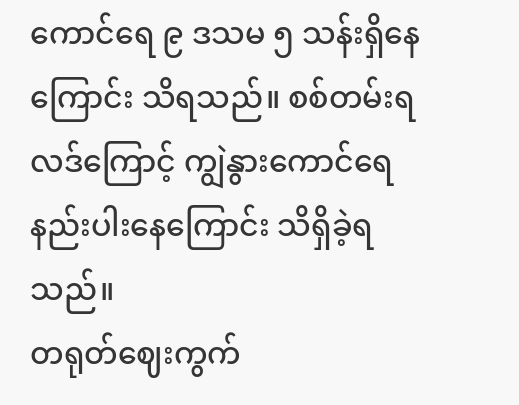ကောင်ရေ ၉ ဒသမ ၅ သန်းရှိနေကြောင်း သိရသည်။ စစ်တမ်းရလဒ်ကြောင့် ကျွဲနွားကောင်ရေနည်းပါးနေကြောင်း သိရှိခဲ့ရသည်။
တရုတ်ဈေးကွက်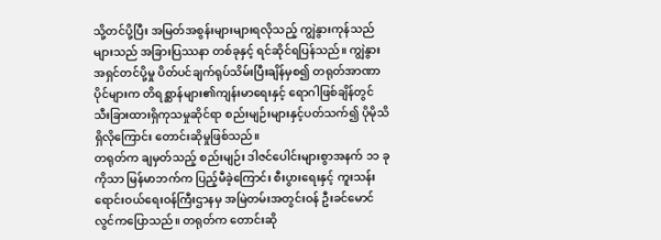သို့တင်ပို့ပြီး အမြတ်အစွန်းများများရလိုသည့် ကျွဲနွားကုန်သည်များသည် အခြားပြဿနာ တစ်ခုနှင့် ရင်ဆိုင်ရပြန်သည်။ ကျွဲနွားအရှင်တင်ပို့မှု ပိတ်ပင်ချက်ရုပ်သိမ်းပြီးချိန်မှစ၍ တရုတ်အာဏာပိုင်များက တိရစ္ဆာန်များ၏ကျန်းမာရေးနှင့် ရောဂါဖြစ်ချိန်တွင် သီးခြားထားရှိကုသမှုဆိုင်ရာ စည်းမျဉ်းများနှင့်ပတ်သက်၍ ပိုမိုသိရှိလိုကြောင်း တောင်းဆိုမှုဖြစ်သည်။
တရုတ်က ချမှတ်သည့် စည်းမျဉ်း ဒါဇင်ပေါင်းများစွာအနက် ၁၁ ခုကိုသာ မြန်မာဘက်က ပြည့်မီခဲ့ကြောင်း စီးပွားရေးနှင့် ကူးသန်းရောင်းဝယ်ရေးဝန်ကြီးဌာနမှ အမြဲတမ်းအတွင်းဝန် ဦးခင်မောင်လွင်ကပြောသည်။ တရုတ်က တောင်းဆို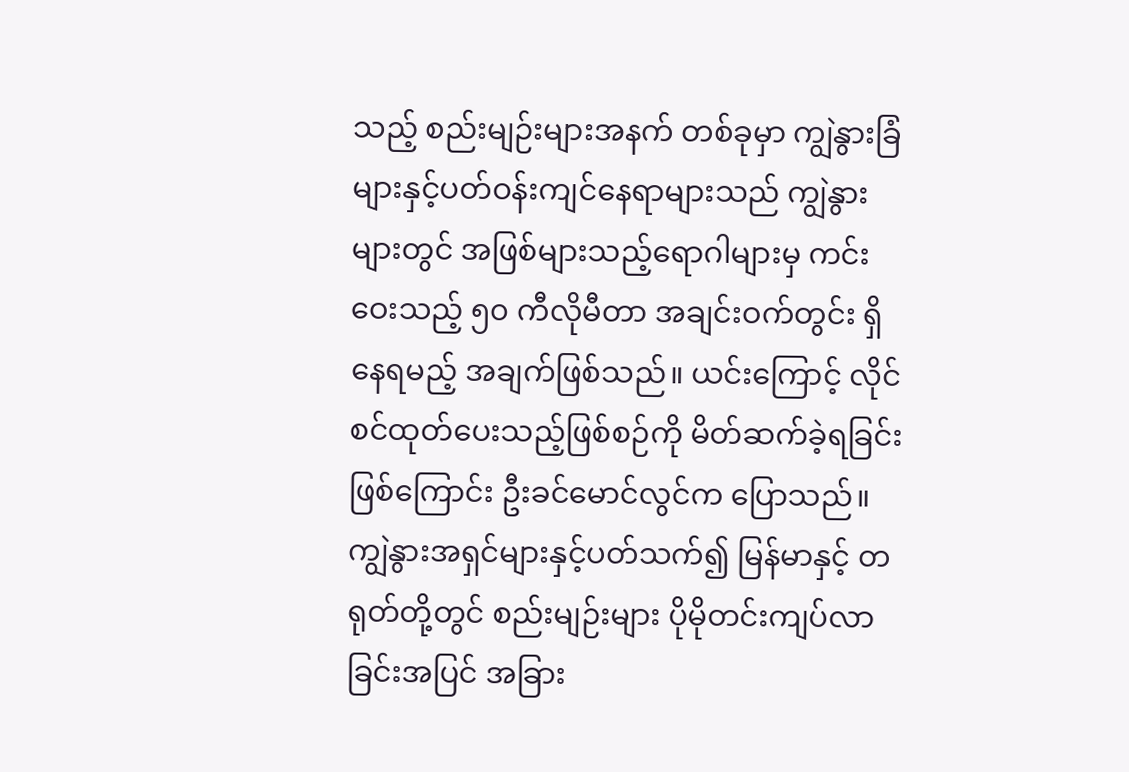သည့် စည်းမျဉ်းများအနက် တစ်ခုမှာ ကျွဲနွားခြံများနှင့်ပတ်ဝန်းကျင်နေရာများသည် ကျွဲနွားများတွင် အဖြစ်များသည့်ရောဂါများမှ ကင်းဝေးသည့် ၅၀ ကီလိုမီတာ အချင်းဝက်တွင်း ရှိနေရမည့် အချက်ဖြစ်သည်။ ယင်းကြောင့် လိုင်စင်ထုတ်ပေးသည့်ဖြစ်စဉ်ကို မိတ်ဆက်ခဲ့ရခြင်းဖြစ်ကြောင်း ဦးခင်မောင်လွင်က ပြောသည်။
ကျွဲနွားအရှင်များနှင့်ပတ်သက်၍ မြန်မာနှင့် တရုတ်တို့တွင် စည်းမျဉ်းများ ပိုမိုတင်းကျပ်လာခြင်းအပြင် အခြား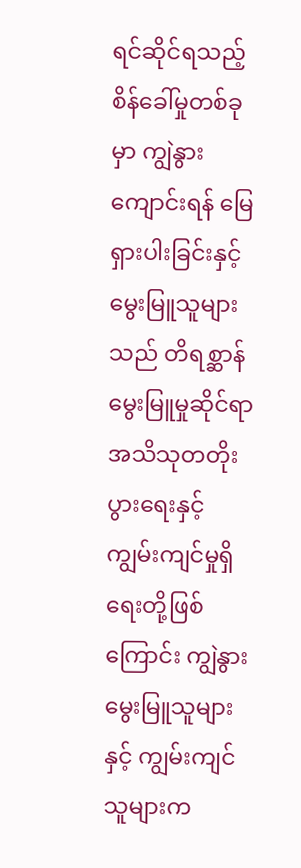ရင်ဆိုင်ရသည့် စိန်ခေါ်မှုတစ်ခုမှာ ကျွဲနွားကျောင်းရန် မြေရှားပါးခြင်းနှင့် မွေးမြူသူများသည် တိရစ္ဆာန်မွေးမြူမှုဆိုင်ရာ အသိသုတတိုးပွားရေးနှင့် ကျွမ်းကျင်မှုရှိရေးတို့ဖြစ်ကြောင်း ကျွဲနွားမွေးမြူသူများနှင့် ကျွမ်းကျင်သူများက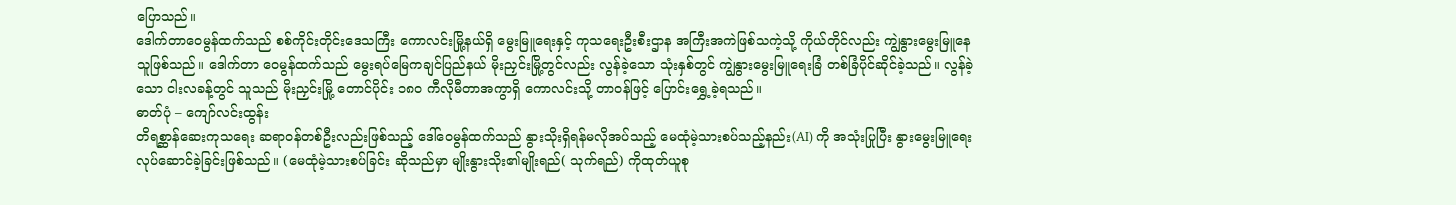ပြောသည်။
ဒေါက်တာဝေမွန်ထက်သည် စစ်ကိုင်းတိုင်းဒေသကြီး ကောလင်းမြို့နယ်ရှိ မွေးမြူရေးနှင့် ကုသရေးဦးစီးဌာန အကြီးအကဲဖြစ်သကဲ့သို့ ကိုယ်တိုင်လည်း ကျွဲနွားမွေးမြူနေသူဖြစ်သည်။ ဒေါက်တာ ဝေမွန်ထက်သည် မွေးရပ်မြေကချင်ပြည်နယ် မိုးညှင်းမြို့တွင်လည်း လွန်ခဲ့သော သုံးနှစ်တွင် ကျွဲနွားမွေးမြူရေးခြံ တစ်ခြံပိုင်ဆိုင်ခဲ့သည်။ လွန်ခဲ့သော ငါးလခန့်တွင် သူသည် မိုးညှင်းမြို့ တောင်ပိုင်း ၁၈၀ ကီလိုမီတာအကွာရှိ ကောလင်းသို့ တာဝန်ဖြင့် ပြောင်းရွှေ့ခဲ့ရသည်။
ဓာတ်ပုံ – ကျော်လင်းထွန်း
တိရစ္ဆာန်ဆေးကုသရေး ဆရာဝန်တစ်ဦးလည်းဖြစ်သည့် ဒေါ်ဝေမွန်ထက်သည် နွားသိုးရှိရန်မလိုအပ်သည့် မေထုံမဲ့သားစပ်သည့်နည်း(AI) ကို အသုံးပြုပြီး နွားမွေးမြူရေးလုပ်ဆောင်ခဲ့ခြင်းဖြစ်သည်။ (မေထုံမဲ့သားစပ်ခြင်း ဆိုသည်မှာ မျိုးနွားသိုး၏မျိုးရည်( သုက်ရည်) ကိုထုတ်ယူစု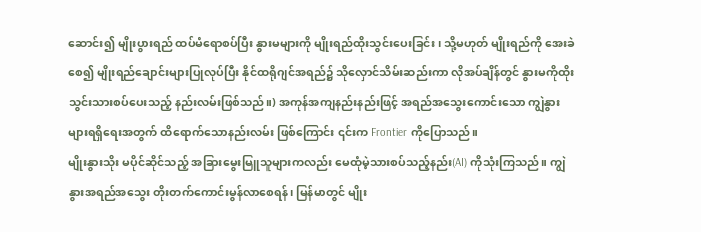ဆောင်း၍ မျိုးပွားရည် ထပ်မံရောစပ်ပြီး နွားမများကို မျိုးရည်ထိုးသွင်းပေးခြင်း၊ သို့မဟုတ် မျိုးရည်ကို အေးခဲစေ၍ မျိုးရည်ချောင်းများပြုလုပ်ပြီး နိုင်ထရိုဂျင်အရည်၌ သိုလှောင်သိမ်းဆည်းကာ လိုအပ်ချိန်တွင် နွားမကိုထိုးသွင်းသားစပ်ပေးသည့် နည်းလမ်းဖြစ်သည်။) အကုန်အကျနည်းနည်းဖြင့် အရည်အသွေးကောင်းသော ကျွဲနွားများရရှိရေးအတွက် ထိရောက်သောနည်းလမ်း ဖြစ်ကြောင်း ၎င်းက Frontier ကိုပြောသည်။
မျိုးနွားသိုး မပိုင်ဆိုင်သည့် အခြားမွေးမြူသူများကလည်း မေထုံမဲ့သားစပ်သည့်နည်း(AI) ကိုသုံးကြသည်။ ကျွဲနွားအရည်အသွေး တိုးတက်ကောင်းမွန်လာစေရန်၊ မြန်မာတွင် မျိုး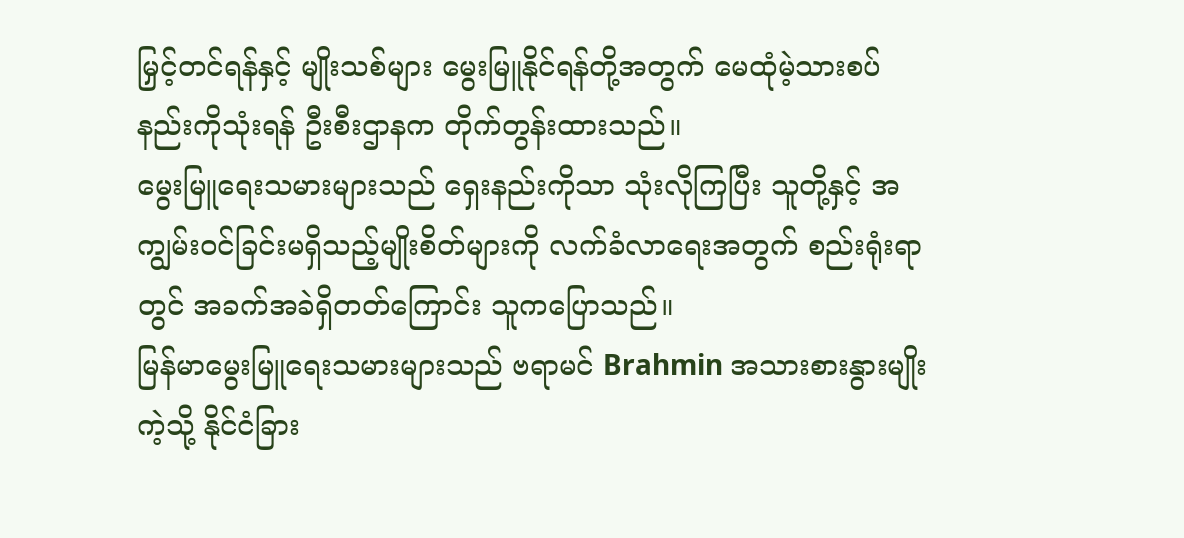မြှင့်တင်ရန်နှင့် မျိုးသစ်များ မွေးမြူနိုင်ရန်တို့အတွက် မေထုံမဲ့သားစပ်နည်းကိုသုံးရန် ဦးစီးဌာနက တိုက်တွန်းထားသည်။
မွေးမြူရေးသမားများသည် ရှေးနည်းကိုသာ သုံးလိုကြပြီး သူတို့နှင့် အကျွမ်းဝင်ခြင်းမရှိသည့်မျိုးစိတ်များကို လက်ခံလာရေးအတွက် စည်းရုံးရာတွင် အခက်အခဲရှိတတ်ကြောင်း သူကပြောသည်။
မြန်မာမွေးမြူရေးသမားများသည် ဗရာမင် Brahmin အသားစားနွားမျိုးကဲ့သို့ နိုင်ငံခြား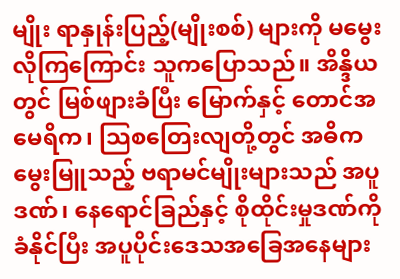မျိုး ရာနှုန်းပြည့်(မျိုးစစ်) များကို မမွေးလိုကြကြောင်း သူကပြောသည်။ အိန္ဒိယတွင် မြစ်ဖျားခံပြီး မြောက်နှင့် တောင်အမေရိက၊ သြစတြေးလျတို့တွင် အဓိကမွေးမြူသည့် ဗရာမင်မျိုးများသည် အပူဒဏ်၊ နေရောင်ခြည်နှင့် စိုထိုင်းမှုဒဏ်ကိုခံနိုင်ပြီး အပူပိုင်းဒေသအခြေအနေများ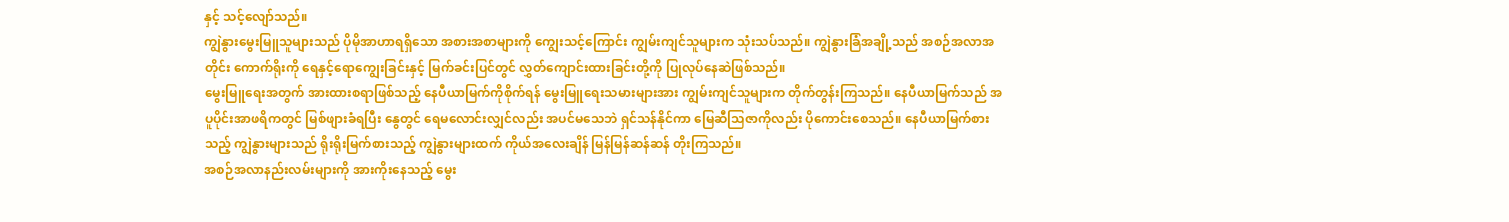နှင့် သင့်လျော်သည်။
ကျွဲနွားမွေးမြူသူများသည် ပိုမိုအာဟာရရှိသော အစားအစာများကို ကျွေးသင့်ကြောင်း ကျွမ်းကျင်သူများက သုံးသပ်သည်။ ကျွဲနွားခြံအချို့သည် အစဉ်အလာအတိုင်း ကောက်ရိုးကို ရေနှင့်ရောကျွေးခြင်းနှင့် မြက်ခင်းပြင်တွင် လွှတ်ကျောင်းထားခြင်းတို့ကို ပြုလုပ်နေဆဲဖြစ်သည်။
မွေးမြူရေးအတွက် အားထားစရာဖြစ်သည့် နေပီယာမြက်ကိုစိုက်ရန် မွေးမြူရေးသမားများအား ကျွမ်းကျင်သူများက တိုက်တွန်းကြသည်။ နေပီယာမြက်သည် အပူပိုင်းအာဖရိကတွင် မြစ်ဖျားခံရပြီး နွေတွင် ရေမလောင်းလျှင်လည်း အပင်မသေဘဲ ရှင်သန်နိုင်ကာ မြေဆီသြဇာကိုလည်း ပိုကောင်းစေသည်။ နေပီယာမြက်စားသည့် ကျွဲနွားများသည် ရိုးရိုးမြက်စားသည့် ကျွဲနွားများထက် ကိုယ်အလေးချိန် မြန်မြန်ဆန်ဆန် တိုးကြသည်။
အစဉ်အလာနည်းလမ်းများကို အားကိုးနေသည့် မွေး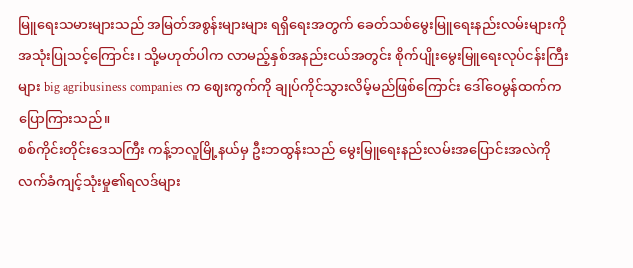မြူရေးသမားများသည် အမြတ်အစွန်းများများ ရရှိရေးအတွက် ခေတ်သစ်မွေးမြူရေးနည်းလမ်းများကို အသုံးပြုသင့်ကြောင်း၊ သို့မဟုတ်ပါက လာမည့်နှစ်အနည်းငယ်အတွင်း စိုက်ပျိုးမွေးမြူရေးလုပ်ငန်းကြီးများ big agribusiness companies က ဈေးကွက်ကို ချုပ်ကိုင်သွားလိမ့်မည်ဖြစ်ကြောင်း ဒေါ်ဝေမွန်ထက်ကပြောကြားသည်။
စစ်ကိုင်းတိုင်းဒေသကြီး ကန့်ဘလူမြို့နယ်မှ ဦးဘထွန်းသည် မွေးမြူရေးနည်းလမ်းအပြောင်းအလဲကို လက်ခံကျင့်သုံးမှု၏ရလဒ်များ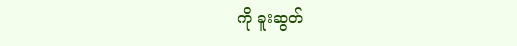ကို ခူးဆွတ်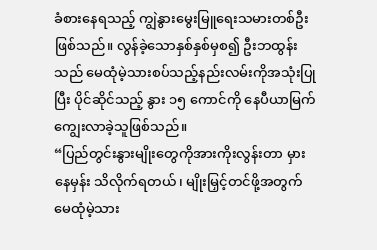ခံစားနေရသည့် ကျွဲနွားမွေးမြူရေးသမားတစ်ဦးဖြစ်သည်။ လွန်ခဲ့သောနှစ်နှစ်မှစ၍ ဦးဘထွန်းသည် မေထုံမဲ့သားစပ်သည့်နည်းလမ်းကိုအသုံးပြုပြီး ပိုင်ဆိုင်သည့် နွား ၁၅ ကောင်ကို နေပီယာမြက်ကျွေးလာခဲ့သူဖြစ်သည်။
“ပြည်တွင်းနွားမျိုးတွေကိုအားကိုးလွန်းတာ မှားနေမှန်း သိလိုက်ရတယ်၊ မျိုးမြှင့်တင်ဖို့အတွက် မေထုံမဲ့သား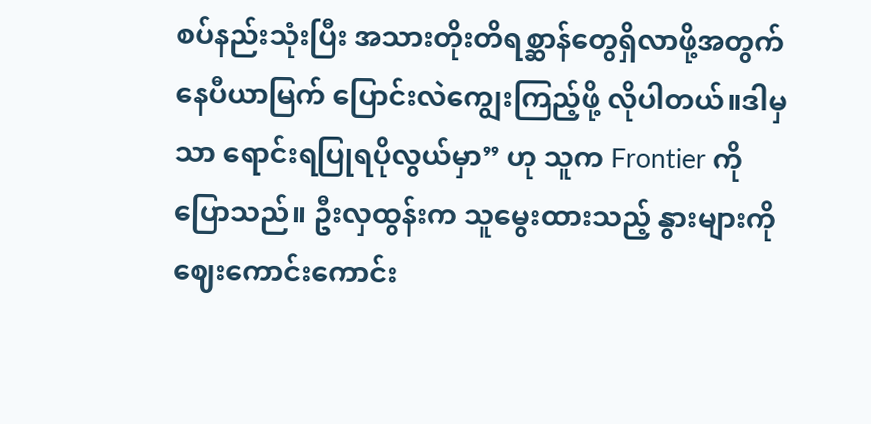စပ်နည်းသုံးပြီး အသားတိုးတိရစ္ဆာန်တွေရှိလာဖို့အတွက် နေပီယာမြက် ပြောင်းလဲကျွေးကြည့်ဖို့ လိုပါတယ်။ဒါမှသာ ရောင်းရပြုရပိုလွယ်မှာ” ဟု သူက Frontier ကိုပြောသည်။ ဦးလှထွန်းက သူမွေးထားသည့် နွားများကို ဈေးကောင်းကောင်း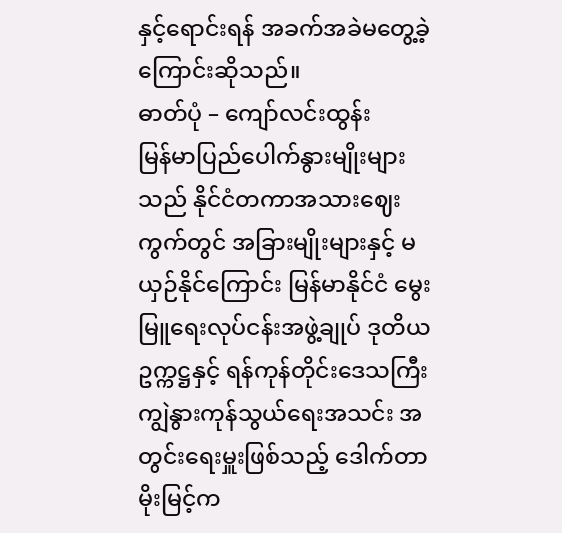နှင့်ရောင်းရန် အခက်အခဲမတွေ့ခဲ့ကြောင်းဆိုသည်။
ဓာတ်ပုံ – ကျော်လင်းထွန်း
မြန်မာပြည်ပေါက်နွားမျိုးများသည် နိုင်ငံတကာအသားဈေးကွက်တွင် အခြားမျိုးများနှင့် မယှဉ်နိုင်ကြောင်း မြန်မာနိုင်ငံ မွေးမြူရေးလုပ်ငန်းအဖွဲ့ချုပ် ဒုတိယဥက္ကဋ္ဌနှင့် ရန်ကုန်တိုင်းဒေသကြီး ကျွဲနွားကုန်သွယ်ရေးအသင်း အတွင်းရေးမှူးဖြစ်သည့် ဒေါက်တာမိုးမြင့်က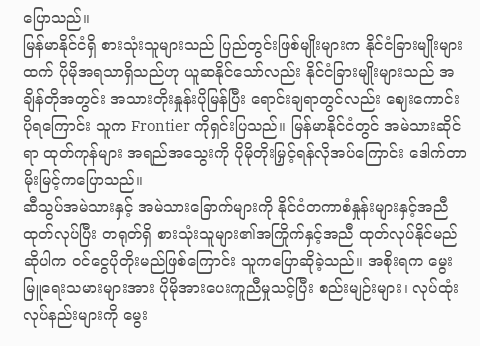ပြောသည်။
မြန်မာနိုင်ငံရှိ စားသုံးသူများသည် ပြည်တွင်းဖြစ်မျိုးများက နိုင်ငံခြားမျိုးများထက် ပိုမိုအရသာရှိသည်ဟု ယူဆနိုင်သော်လည်း နိုင်ငံခြားမျိုးများသည် အချိန်တိုအတွင်း အသားတိုးနှုန်းပိုမြန်ပြီး ရောင်းချရာတွင်လည်း ဈေးကောင်းပိုရကြောင်း သူက Frontier ကိုရှင်းပြသည်။ မြန်မာနိုင်ငံတွင် အမဲသားဆိုင်ရာ ထုတ်ကုန်များ အရည်အသွေးကို ပိုမိုတိုးမြှင့်ရန်လိုအပ်ကြောင်း ဒေါက်တာမိုးမြင့်ကပြောသည်။
ဆီသွပ်အမဲသားနှင့် အမဲသားခြောက်များကို နိုင်ငံတကာစံနှုန်းများနှင့်အညီထုတ်လုပ်ပြီး တရုတ်ရှိ စားသုံးသူများ၏အကြိုက်နှင့်အညီ ထုတ်လုပ်နိုင်မည်ဆိုပါက ဝင်ငွေပိုတိုးမည်ဖြစ်ကြောင်း သူကပြောဆိုခဲ့သည်။ အစိုးရက မွေးမြူရေးသမားများအား ပိုမိုအားပေးကူညီမှုသင့်ပြီး စည်းမျဉ်းများ၊ လုပ်ထုံးလုပ်နည်းများကို မွေး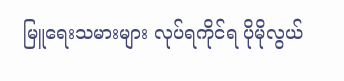မြူရေးသမားများ လုပ်ရကိုင်ရ ပိုမိုလွယ်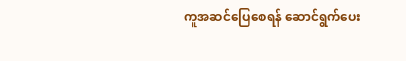ကူအဆင်ပြေစေရန် ဆောင်ရွက်ပေး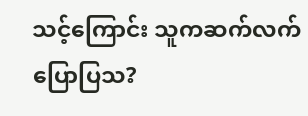သင့်ကြောင်း သူကဆက်လက်ပြောပြသ?